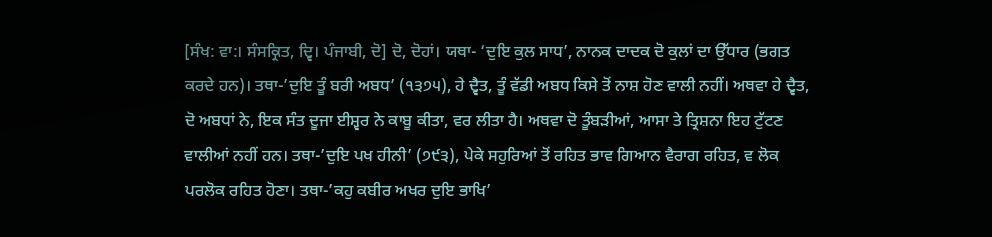[ਸੰਖ: ਵਾ:। ਸੰਸਕ੍ਰਿਤ, ਦ੍ਵਿ। ਪੰਜਾਬੀ, ਦੋ] ਦੋ, ਦੋਹਾਂ। ਯਥਾ- ‘ਦੁਇ ਕੁਲ ਸਾਧ’, ਨਾਨਕ ਦਾਦਕ ਦੋ ਕੁਲਾਂ ਦਾ ਉੱਧਾਰ (ਭਗਤ ਕਰਦੇ ਹਨ)। ਤਥਾ-’ਦੁਇ ਤੂੰ ਬਰੀ ਅਬਧ’ (੧੩੭੫), ਹੇ ਦ੍ਵੈਤ, ਤੂੰ ਵੱਡੀ ਅਬਧ ਕਿਸੇ ਤੋਂ ਨਾਸ਼ ਹੋਣ ਵਾਲੀ ਨਹੀਂ। ਅਥਵਾ ਹੇ ਦ੍ਵੈਤ, ਦੋ ਅਬਧਾਂ ਨੇ, ਇਕ ਸੰਤ ਦੂਜਾ ਈਸ਼੍ਵਰ ਨੇ ਕਾਬੂ ਕੀਤਾ, ਵਰ ਲੀਤਾ ਹੈ। ਅਥਵਾ ਦੋ ਤੂੰਬੜੀਆਂ, ਆਸਾ ਤੇ ਤ੍ਰਿਸ਼ਨਾ ਇਹ ਟੁੱਟਣ ਵਾਲੀਆਂ ਨਹੀਂ ਹਨ। ਤਥਾ-’ਦੁਇ ਪਖ ਹੀਨੀ’ (੭੯੩), ਪੇਕੇ ਸਹੁਰਿਆਂ ਤੋਂ ਰਹਿਤ ਭਾਵ ਗਿਆਨ ਵੈਰਾਗ ਰਹਿਤ, ਵ ਲੋਕ ਪਰਲੋਕ ਰਹਿਤ ਹੋਣਾ। ਤਥਾ-’ਕਹੁ ਕਬੀਰ ਅਖਰ ਦੁਇ ਭਾਖਿ’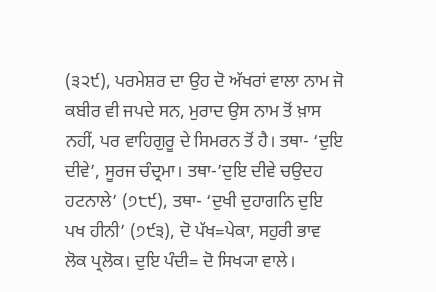(੩੨੯), ਪਰਮੇਸ਼ਰ ਦਾ ਉਹ ਦੋ ਅੱਖਰਾਂ ਵਾਲਾ ਨਾਮ ਜੋ ਕਬੀਰ ਵੀ ਜਪਦੇ ਸਨ, ਮੁਰਾਦ ਉਸ ਨਾਮ ਤੋਂ ਖ਼ਾਸ ਨਹੀਂ, ਪਰ ਵਾਹਿਗੁਰੂ ਦੇ ਸਿਮਰਨ ਤੋਂ ਹੈ। ਤਥਾ- ‘ਦੁਇ ਦੀਵੇ’, ਸੂਰਜ ਚੰਦ੍ਰਮਾ। ਤਥਾ-’ਦੁਇ ਦੀਵੇ ਚਉਦਹ ਹਟਨਾਲੇ’ (੭੮੯), ਤਥਾ- ‘ਦੁਖੀ ਦੁਹਾਗਨਿ ਦੁਇ ਪਖ ਹੀਨੀ’ (੭੯੩), ਦੋ ਪੱਖ=ਪੇਕਾ, ਸਹੁਰੀ ਭਾਵ ਲੋਕ ਪ੍ਰਲੋਕ। ਦੁਇ ਪੰਦੀ= ਦੋ ਸਿਖ੍ਯਾ ਵਾਲੇ।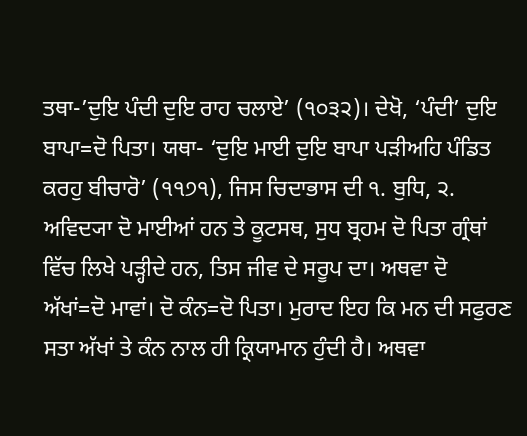ਤਥਾ-’ਦੁਇ ਪੰਦੀ ਦੁਇ ਰਾਹ ਚਲਾਏ’ (੧੦੩੨)। ਦੇਖੋ, ‘ਪੰਦੀ’ ਦੁਇ ਬਾਪਾ=ਦੋ ਪਿਤਾ। ਯਥਾ- ‘ਦੁਇ ਮਾਈ ਦੁਇ ਬਾਪਾ ਪੜੀਅਹਿ ਪੰਡਿਤ ਕਰਹੁ ਬੀਚਾਰੋ’ (੧੧੭੧), ਜਿਸ ਚਿਦਾਭਾਸ ਦੀ ੧. ਬੁਧਿ, ੨. ਅਵਿਦ੍ਯਾ ਦੋ ਮਾਈਆਂ ਹਨ ਤੇ ਕੂਟਸਥ, ਸੁਧ ਬ੍ਰਹਮ ਦੋ ਪਿਤਾ ਗ੍ਰੰਥਾਂ ਵਿੱਚ ਲਿਖੇ ਪੜ੍ਹੀਦੇ ਹਨ, ਤਿਸ ਜੀਵ ਦੇ ਸਰੂਪ ਦਾ। ਅਥਵਾ ਦੋ ਅੱਖਾਂ=ਦੋ ਮਾਵਾਂ। ਦੋ ਕੰਨ=ਦੋ ਪਿਤਾ। ਮੁਰਾਦ ਇਹ ਕਿ ਮਨ ਦੀ ਸਫੁਰਣ ਸਤਾ ਅੱਖਾਂ ਤੇ ਕੰਨ ਨਾਲ ਹੀ ਕ੍ਰਿਯਾਮਾਨ ਹੁੰਦੀ ਹੈ। ਅਥਵਾ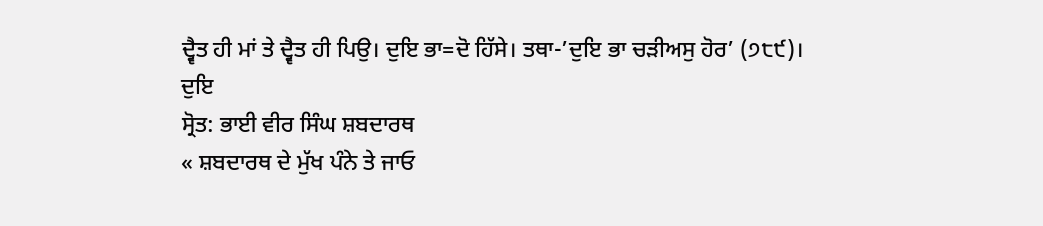ਦ੍ਵੈਤ ਹੀ ਮਾਂ ਤੇ ਦ੍ਵੈਤ ਹੀ ਪਿਉ। ਦੁਇ ਭਾ=ਦੋ ਹਿੱਸੇ। ਤਥਾ-’ਦੁਇ ਭਾ ਚੜੀਅਸੁ ਹੋਰ’ (੭੮੯)।
ਦੁਇ
ਸ੍ਰੋਤ: ਭਾਈ ਵੀਰ ਸਿੰਘ ਸ਼ਬਦਾਰਥ
« ਸ਼ਬਦਾਰਥ ਦੇ ਮੁੱਖ ਪੰਨੇ ਤੇ ਜਾਓ